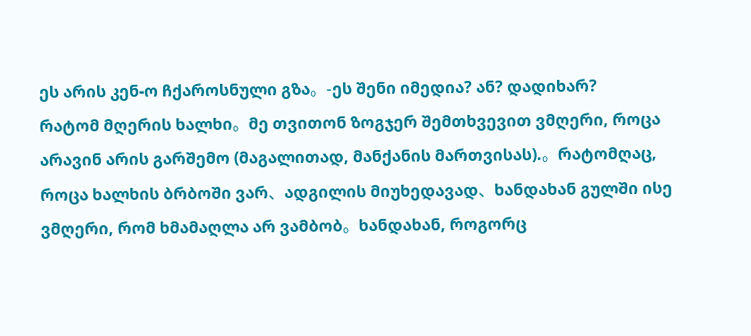ეს არის კენ-ო ჩქაროსნული გზა。-ეს შენი იმედია? ან? დადიხარ?
რატომ მღერის ხალხი。მე თვითონ ზოგჯერ შემთხვევით ვმღერი, როცა არავინ არის გარშემო (მაგალითად, მანქანის მართვისას).。რატომღაც, როცა ხალხის ბრბოში ვარ、ადგილის მიუხედავად、ხანდახან გულში ისე ვმღერი, რომ ხმამაღლა არ ვამბობ。ხანდახან, როგორც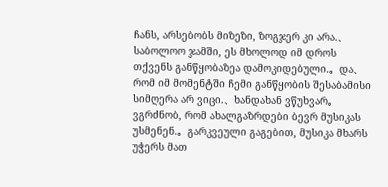ჩანს, არსებობს მიზეზი, ზოგჯერ კი არა.、საბოლოო ჯამში, ეს მხოლოდ იმ დროს თქვენს განწყობაზეა დამოკიდებული.。და、რომ იმ მომენტში ჩემი განწყობის შესაბამისი სიმღერა არ ვიცი.、ხანდახან ვწუხვარ。
ვგრძნობ, რომ ახალგაზრდები ბევრ მუსიკას უსმენენ.。გარკვეული გაგებით, მუსიკა მხარს უჭერს მათ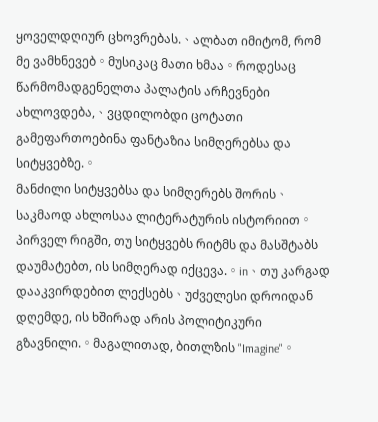ყოველდღიურ ცხოვრებას.、ალბათ იმიტომ, რომ მე ვამხნევებ。მუსიკაც მათი ხმაა。როდესაც წარმომადგენელთა პალატის არჩევნები ახლოვდება,、ვცდილობდი ცოტათი გამეფართოებინა ფანტაზია სიმღერებსა და სიტყვებზე.。
მანძილი სიტყვებსა და სიმღერებს შორის、საკმაოდ ახლოსაა ლიტერატურის ისტორიით。პირველ რიგში, თუ სიტყვებს რიტმს და მასშტაბს დაუმატებთ, ის სიმღერად იქცევა.。in、თუ კარგად დააკვირდებით ლექსებს、უძველესი დროიდან დღემდე, ის ხშირად არის პოლიტიკური გზავნილი.。მაგალითად, ბითლზის "Imagine"。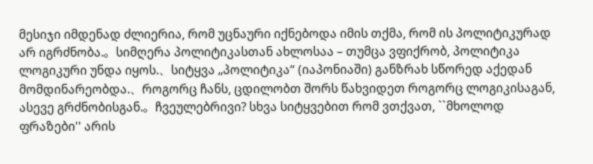მესიჯი იმდენად ძლიერია, რომ უცნაური იქნებოდა იმის თქმა, რომ ის პოლიტიკურად არ იგრძნობა.。სიმღერა პოლიტიკასთან ახლოსაა – თუმცა ვფიქრობ, პოლიტიკა ლოგიკური უნდა იყოს.、სიტყვა „პოლიტიკა“ (იაპონიაში) განზრახ სწორედ აქედან მომდინარეობდა.、როგორც ჩანს, ცდილობთ შორს წახვიდეთ როგორც ლოგიკისაგან, ასევე გრძნობისგან.。ჩვეულებრივი? სხვა სიტყვებით რომ ვთქვათ, ``მხოლოდ ფრაზები'' არის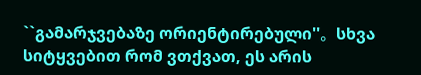``გამარჯვებაზე ორიენტირებული''。სხვა სიტყვებით რომ ვთქვათ, ეს არის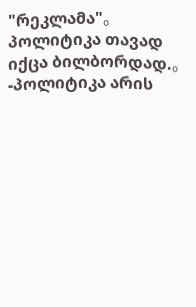"რეკლამა"。პოლიტიკა თავად იქცა ბილბორდად.。-პოლიტიკა არის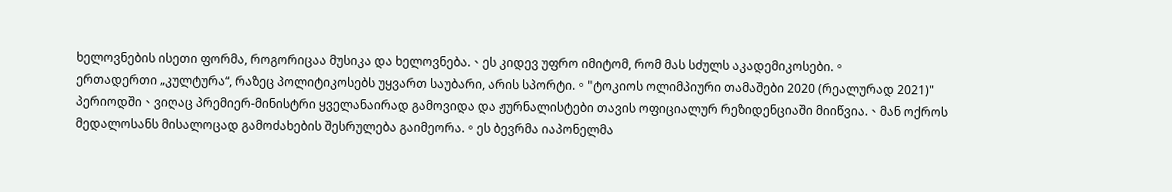ხელოვნების ისეთი ფორმა, როგორიცაა მუსიკა და ხელოვნება.、ეს კიდევ უფრო იმიტომ, რომ მას სძულს აკადემიკოსები.。
ერთადერთი „კულტურა“, რაზეც პოლიტიკოსებს უყვართ საუბარი, არის სპორტი.。"ტოკიოს ოლიმპიური თამაშები 2020 (რეალურად 2021)" პერიოდში、ვიღაც პრემიერ-მინისტრი ყველანაირად გამოვიდა და ჟურნალისტები თავის ოფიციალურ რეზიდენციაში მიიწვია.、მან ოქროს მედალოსანს მისალოცად გამოძახების შესრულება გაიმეორა.。ეს ბევრმა იაპონელმა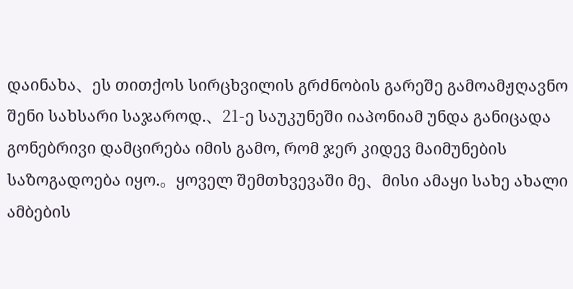დაინახა、ეს თითქოს სირცხვილის გრძნობის გარეშე გამოამჟღავნო შენი სახსარი საჯაროდ.、21-ე საუკუნეში იაპონიამ უნდა განიცადა გონებრივი დამცირება იმის გამო, რომ ჯერ კიდევ მაიმუნების საზოგადოება იყო.。ყოველ შემთხვევაში მე、მისი ამაყი სახე ახალი ამბების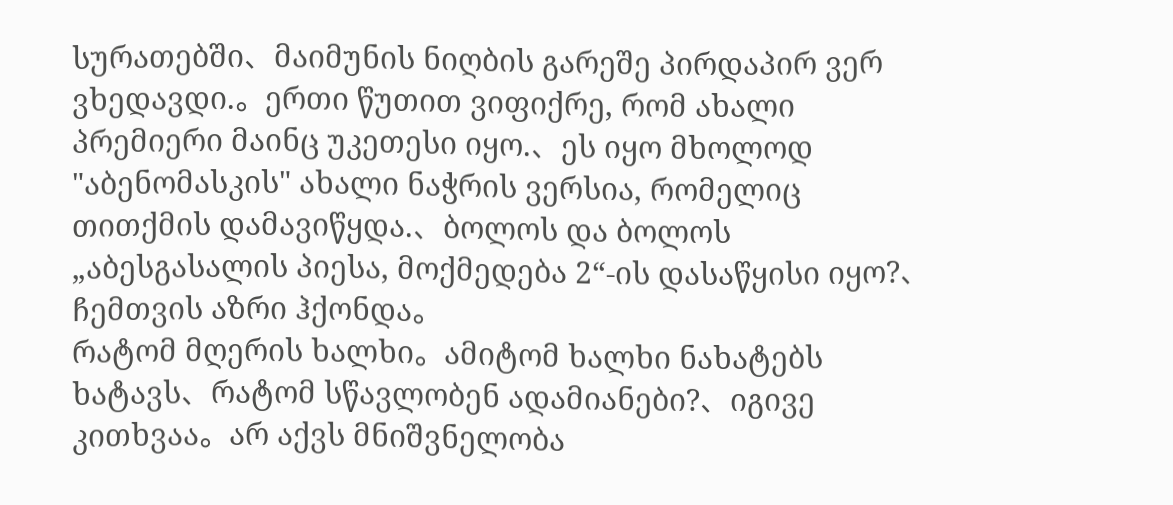სურათებში、მაიმუნის ნიღბის გარეშე პირდაპირ ვერ ვხედავდი.。ერთი წუთით ვიფიქრე, რომ ახალი პრემიერი მაინც უკეთესი იყო.、ეს იყო მხოლოდ "აბენომასკის" ახალი ნაჭრის ვერსია, რომელიც თითქმის დამავიწყდა.、ბოლოს და ბოლოს „აბესგასალის პიესა, მოქმედება 2“-ის დასაწყისი იყო?、ჩემთვის აზრი ჰქონდა。
რატომ მღერის ხალხი。ამიტომ ხალხი ნახატებს ხატავს、რატომ სწავლობენ ადამიანები?、იგივე კითხვაა。არ აქვს მნიშვნელობა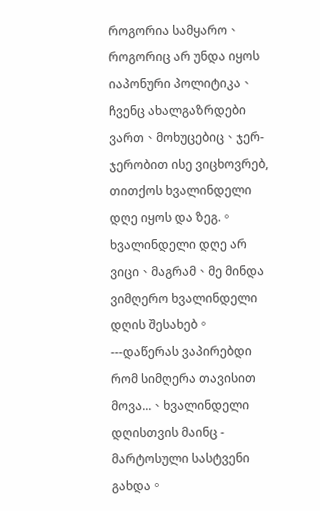როგორია სამყარო、როგორიც არ უნდა იყოს იაპონური პოლიტიკა、ჩვენც ახალგაზრდები ვართ、მოხუცებიც、ჯერ-ჯერობით ისე ვიცხოვრებ, თითქოს ხვალინდელი დღე იყოს და ზეგ.。ხვალინდელი დღე არ ვიცი、მაგრამ、მე მინდა ვიმღერო ხვალინდელი დღის შესახებ。---დაწერას ვაპირებდი რომ სიმღერა თავისით მოვა...、ხვალინდელი დღისთვის მაინც - მარტოსული სასტვენი გახდა。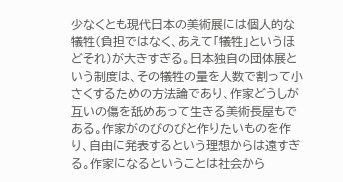少なくとも現代日本の美術展には個人的な犠牲(負担ではなく、あえて「犠牲」というほどそれ)が大きすぎる。日本独自の団体展という制度は、その犠牲の量を人数で割って小さくするための方法論であり、作家どうしが互いの傷を舐めあって生きる美術長屋もである。作家がのびのびと作りたいものを作り、自由に発表するという理想からは遠すぎる。作家になるということは社会から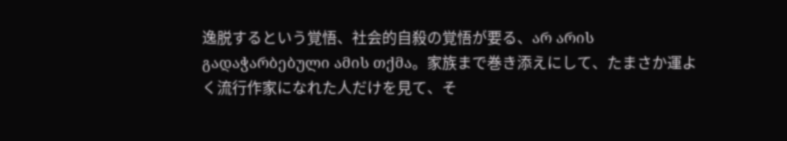逸脱するという覚悟、社会的自殺の覚悟が要る、არ არის გადაჭარბებული ამის თქმა。家族まで巻き添えにして、たまさか運よく流行作家になれた人だけを見て、そ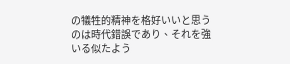の犠牲的精神を格好いいと思うのは時代錯誤であり、それを強いる似たよう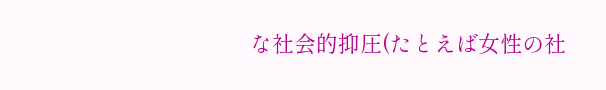な社会的抑圧(たとえば女性の社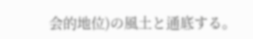会的地位)の風土と通底する。